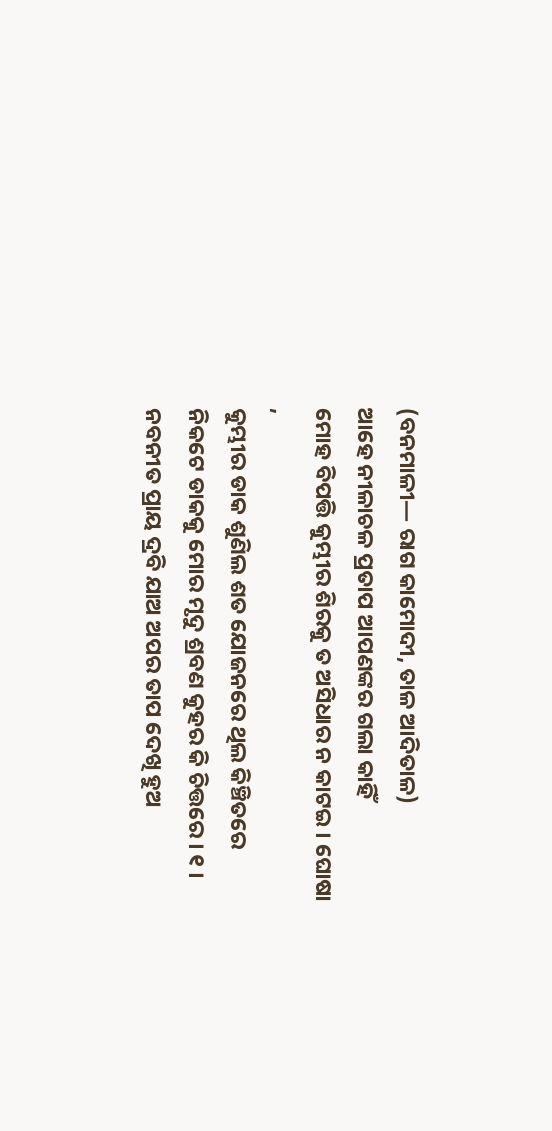(ବନମାଳୀ— ରାଗ କାମୋଦୀ, ତାଳ ଆଦିତାଳ)
ଆହେ ନୀଳାଚଳ ପ୍ରତାପ ଆପଣଙ୍କର ଗଲା କାହିଁ
ମୋହ ବିପତ୍ତି କୁମ୍ଭୀର ଶିରକୁ ତ ଅସିଧାର ନ କାଟଇ । ଘୋଷା ,
କୁମ୍ଭୀର ଡାକ ଶୁଣିଲ ଶତ ଯୋଜନରେ ଥିଲ କିଞ୍ଚିତରେ
ନିକଟେ ଡାକକୁ ମୋର ମୃଦୁ ଶ୍ରବଣ କୁହର କି ଚିତ୍ତରେ । ୧ ।
ନବନୀତ ପ୍ରାୟ ଦ୍ରବି ଯାଅ ଅପର ତାପ ଦେଖି ହୁଅ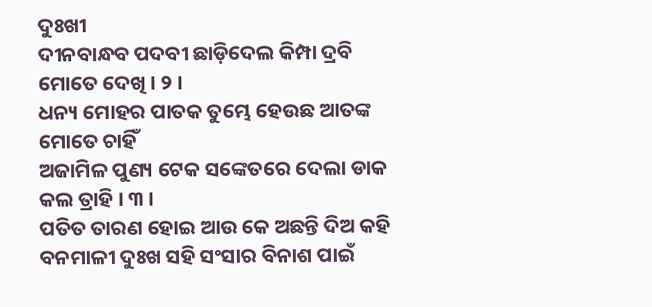ଦୁଃଖୀ
ଦୀନବାନ୍ଧବ ପଦବୀ ଛାଡ଼ିଦେଲ କିମ୍ପା ଦ୍ରବି ମୋତେ ଦେଖି । ୨ ।
ଧନ୍ୟ ମୋହର ପାତକ ତୁମ୍ଭେ ହେଉଛ ଆତଙ୍କ ମୋତେ ଚାହିଁ
ଅଜାମିଳ ପୁଣ୍ୟ ଟେକ ସଙ୍କେତରେ ଦେଲା ଡାକ କଲ ତ୍ରାହି । ୩ ।
ପତିତ ତାରଣ ହୋଇ ଆଉ କେ ଅଛନ୍ତି ଦିଅ କହି
ବନମାଳୀ ଦୁଃଖ ସହି ସଂସାର ବିନାଶ ପାଇଁ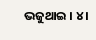ଭଜୁଥାଇ । ୪ ।